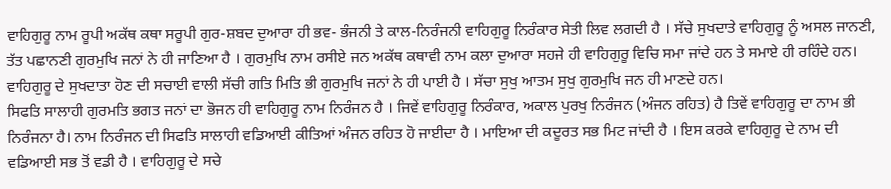ਵਾਹਿਗੁਰੂ ਨਾਮ ਰੂਪੀ ਅਕੱਥ ਕਥਾ ਸਰੂਪੀ ਗੁਰ-ਸ਼ਬਦ ਦੁਆਰਾ ਹੀ ਭਵ- ਭੰਜਨੀ ਤੇ ਕਾਲ-ਨਿਰੰਜਨੀ ਵਾਹਿਗੁਰੂ ਨਿਰੰਕਾਰ ਸੇਤੀ ਲਿਵ ਲਗਦੀ ਹੈ । ਸੱਚੇ ਸੁਖਦਾਤੇ ਵਾਹਿਗੁਰੂ ਨੂੰ ਅਸਲ ਜਾਨਣੀ, ਤੱਤ ਪਛਾਨਣੀ ਗੁਰਮੁਖਿ ਜਨਾਂ ਨੇ ਹੀ ਜਾਣਿਆ ਹੈ । ਗੁਰਮੁਖਿ ਨਾਮ ਰਸੀਏ ਜਨ ਅਕੱਥ ਕਥਾਵੀ ਨਾਮ ਕਲਾ ਦੁਆਰਾ ਸਹਜੇ ਹੀ ਵਾਹਿਗੁਰੂ ਵਿਚਿ ਸਮਾ ਜਾਂਦੇ ਹਨ ਤੇ ਸਮਾਏ ਹੀ ਰਹਿੰਦੇ ਹਨ। ਵਾਹਿਗੁਰੂ ਦੇ ਸੁਖਦਾਤਾ ਹੋਣ ਦੀ ਸਚਾਈ ਵਾਲੀ ਸੱਚੀ ਗਤਿ ਮਿਤਿ ਭੀ ਗੁਰਮੁਖਿ ਜਨਾਂ ਨੇ ਹੀ ਪਾਈ ਹੈ । ਸੱਚਾ ਸੁਖੁ ਆਤਮ ਸੁਖੁ ਗੁਰਮੁਖਿ ਜਨ ਹੀ ਮਾਣਦੇ ਹਨ।
ਸਿਫਤਿ ਸਾਲਾਹੀ ਗੁਰਮਤਿ ਭਗਤ ਜਨਾਂ ਦਾ ਭੋਜਨ ਹੀ ਵਾਹਿਗੁਰੂ ਨਾਮ ਨਿਰੰਜਨ ਹੈ । ਜਿਵੇਂ ਵਾਹਿਗੁਰੂ ਨਿਰੰਕਾਰ, ਅਕਾਲ ਪੁਰਖੁ ਨਿਰੰਜਨ (ਅੰਜਨ ਰਹਿਤ) ਹੈ ਤਿਵੇਂ ਵਾਹਿਗੁਰੂ ਦਾ ਨਾਮ ਭੀ ਨਿਰੰਜਨਾ ਹੈ। ਨਾਮ ਨਿਰੰਜਨ ਦੀ ਸਿਫਤਿ ਸਾਲਾਹੀ ਵਡਿਆਈ ਕੀਤਿਆਂ ਅੰਜਨ ਰਹਿਤ ਹੋ ਜਾਈਦਾ ਹੈ । ਮਾਇਆ ਦੀ ਕਦੂਰਤ ਸਭ ਮਿਟ ਜਾਂਦੀ ਹੈ । ਇਸ ਕਰਕੇ ਵਾਹਿਗੁਰੂ ਦੇ ਨਾਮ ਦੀ ਵਡਿਆਈ ਸਭ ਤੋਂ ਵਡੀ ਹੈ । ਵਾਹਿਗੁਰੂ ਦੇ ਸਚੇ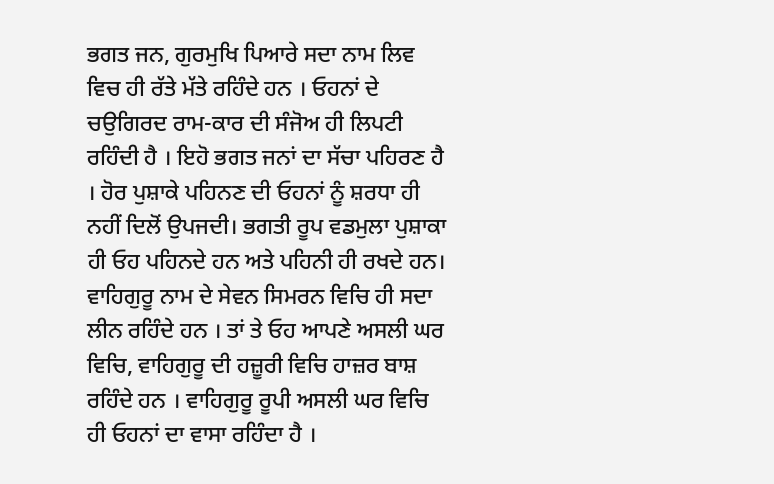ਭਗਤ ਜਨ, ਗੁਰਮੁਖਿ ਪਿਆਰੇ ਸਦਾ ਨਾਮ ਲਿਵ ਵਿਚ ਹੀ ਰੱਤੇ ਮੱਤੇ ਰਹਿੰਦੇ ਹਨ । ਓਹਨਾਂ ਦੇ ਚਉਗਿਰਦ ਰਾਮ-ਕਾਰ ਦੀ ਸੰਜੋਅ ਹੀ ਲਿਪਟੀ ਰਹਿੰਦੀ ਹੈ । ਇਹੋ ਭਗਤ ਜਨਾਂ ਦਾ ਸੱਚਾ ਪਹਿਰਣ ਹੈ । ਹੋਰ ਪੁਸ਼ਾਕੇ ਪਹਿਨਣ ਦੀ ਓਹਨਾਂ ਨੂੰ ਸ਼ਰਧਾ ਹੀ ਨਹੀਂ ਦਿਲੋਂ ਉਪਜਦੀ। ਭਗਤੀ ਰੂਪ ਵਡਮੁਲਾ ਪੁਸ਼ਾਕਾ ਹੀ ਓਹ ਪਹਿਨਦੇ ਹਨ ਅਤੇ ਪਹਿਨੀ ਹੀ ਰਖਦੇ ਹਨ। ਵਾਹਿਗੁਰੂ ਨਾਮ ਦੇ ਸੇਵਨ ਸਿਮਰਨ ਵਿਚਿ ਹੀ ਸਦਾ ਲੀਨ ਰਹਿੰਦੇ ਹਨ । ਤਾਂ ਤੇ ਓਹ ਆਪਣੇ ਅਸਲੀ ਘਰ ਵਿਚਿ, ਵਾਹਿਗੁਰੂ ਦੀ ਹਜ਼ੂਰੀ ਵਿਚਿ ਹਾਜ਼ਰ ਬਾਸ਼ ਰਹਿੰਦੇ ਹਨ । ਵਾਹਿਗੁਰੂ ਰੂਪੀ ਅਸਲੀ ਘਰ ਵਿਚਿ ਹੀ ਓਹਨਾਂ ਦਾ ਵਾਸਾ ਰਹਿੰਦਾ ਹੈ ।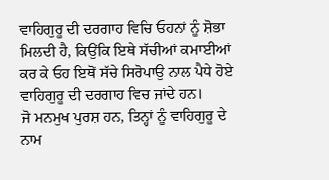ਵਾਹਿਗੁਰੂ ਦੀ ਦਰਗਾਹ ਵਿਚਿ ਓਹਨਾਂ ਨੂੰ ਸ਼ੋਭਾ ਮਿਲਦੀ ਹੈ, ਕਿਉਂਕਿ ਇਥੇ ਸੱਚੀਆਂ ਕਮਾਈਆਂ ਕਰ ਕੇ ਓਹ ਇਥੋਂ ਸੱਚੇ ਸਿਰੋਪਾਉ ਨਾਲ ਪੈਧੇ ਹੋਏ ਵਾਹਿਗੁਰੂ ਦੀ ਦਰਗਾਹ ਵਿਚ ਜਾਂਦੇ ਹਨ।
ਜੋ ਮਨਮੁਖ ਪੁਰਸ਼ ਹਨ, ਤਿਨ੍ਹਾਂ ਨੂੰ ਵਾਹਿਗੁਰੂ ਦੇ ਨਾਮ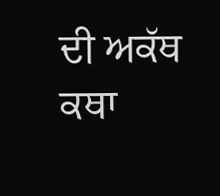ਦੀ ਅਕੱਥ ਕਥਾ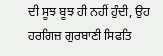ਦੀ ਸੂਝ ਬੂਝ ਹੀ ਨਹੀਂ ਹੁੰਦੀ, ਉਹ ਹਰਗਿਜ਼ ਗੁਰਬਾਣੀ ਸਿਫਤਿ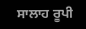ਸਾਲਾਹ ਰੂਪੀ